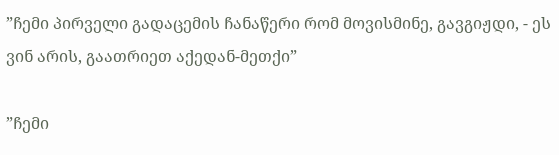”ჩემი პირველი გადაცემის ჩანაწერი რომ მოვისმინე, გავგიჟდი, - ეს ვინ არის, გაათრიეთ აქედან-მეთქი”

”ჩემი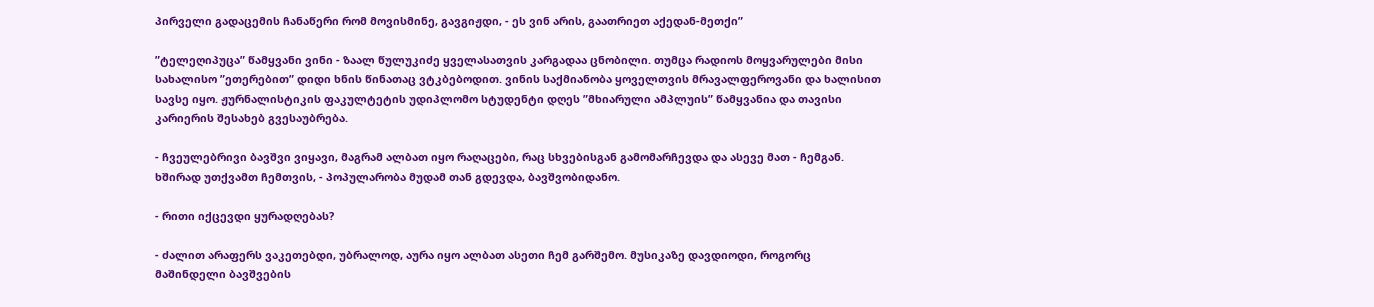პირველი გადაცემის ჩანაწერი რომ მოვისმინე, გავგიჟდი, - ეს ვინ არის, გაათრიეთ აქედან-მეთქი”

”ტელეღიპუცა” წამყვანი ვინი - ზაალ წულუკიძე ყველასათვის კარგადაა ცნობილი. თუმცა რადიოს მოყვარულები მისი სახალისო ”ეთერებით” დიდი ხნის წინათაც ვტკბებოდით. ვინის საქმიანობა ყოველთვის მრავალფეროვანი და ხალისით სავსე იყო. ჟურნალისტიკის ფაკულტეტის უდიპლომო სტუდენტი დღეს ”მხიარული ამპლუის” წამყვანია და თავისი კარიერის შესახებ გვესაუბრება.

- ჩვეულებრივი ბავშვი ვიყავი, მაგრამ ალბათ იყო რაღაცები, რაც სხვებისგან გამომარჩევდა და ასევე მათ - ჩემგან. ხშირად უთქვამთ ჩემთვის, - პოპულარობა მუდამ თან გდევდა, ბავშვობიდანო.

- რითი იქცევდი ყურადღებას?

- ძალით არაფერს ვაკეთებდი, უბრალოდ, აურა იყო ალბათ ასეთი ჩემ გარშემო. მუსიკაზე დავდიოდი, როგორც მაშინდელი ბავშვების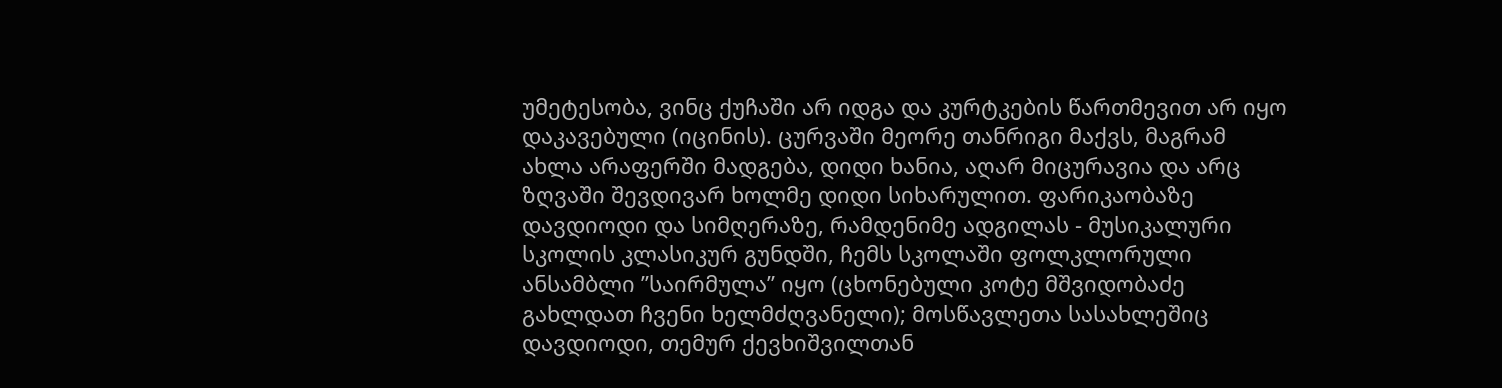უმეტესობა, ვინც ქუჩაში არ იდგა და კურტკების წართმევით არ იყო დაკავებული (იცინის). ცურვაში მეორე თანრიგი მაქვს, მაგრამ ახლა არაფერში მადგება, დიდი ხანია, აღარ მიცურავია და არც ზღვაში შევდივარ ხოლმე დიდი სიხარულით. ფარიკაობაზე დავდიოდი და სიმღერაზე, რამდენიმე ადგილას - მუსიკალური სკოლის კლასიკურ გუნდში, ჩემს სკოლაში ფოლკლორული ანსამბლი ”საირმულა” იყო (ცხონებული კოტე მშვიდობაძე გახლდათ ჩვენი ხელმძღვანელი); მოსწავლეთა სასახლეშიც დავდიოდი, თემურ ქევხიშვილთან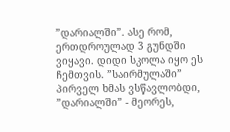”დარიალში”. ასე რომ, ერთდროულად 3 გუნდში ვიყავი. დიდი სკოლა იყო ეს ჩემთვის. ”საირმულაში” პირველ ხმას ვსწავლობდი, ”დარიალში” - მეორეს,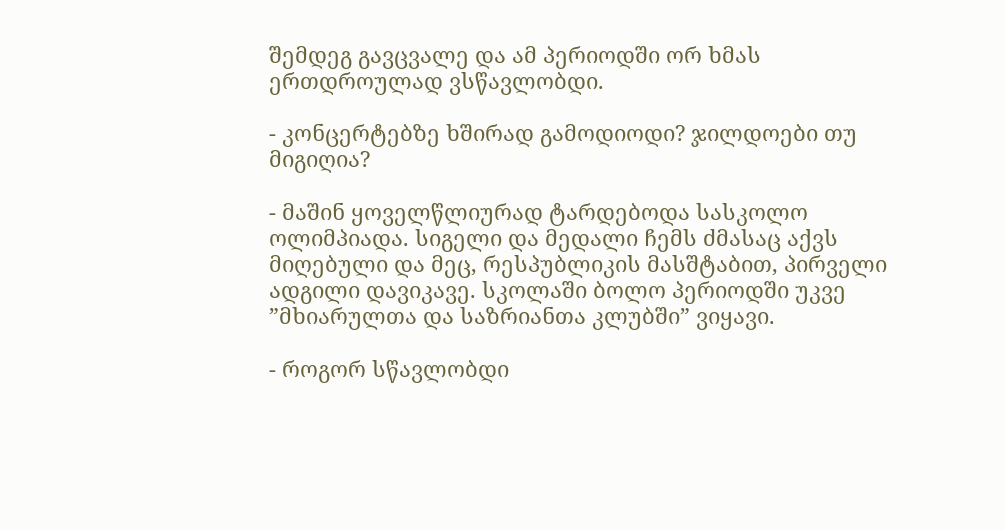შემდეგ გავცვალე და ამ პერიოდში ორ ხმას ერთდროულად ვსწავლობდი.

- კონცერტებზე ხშირად გამოდიოდი? ჯილდოები თუ მიგიღია?

- მაშინ ყოველწლიურად ტარდებოდა სასკოლო ოლიმპიადა. სიგელი და მედალი ჩემს ძმასაც აქვს მიღებული და მეც, რესპუბლიკის მასშტაბით, პირველი ადგილი დავიკავე. სკოლაში ბოლო პერიოდში უკვე ”მხიარულთა და საზრიანთა კლუბში” ვიყავი.

- როგორ სწავლობდი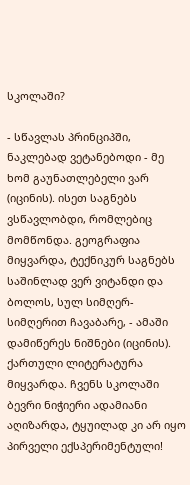სკოლაში?

- სწავლას პრინციპში, ნაკლებად ვეტანებოდი - მე ხომ გაუნათლებელი ვარ (იცინის). ისეთ საგნებს ვსწავლობდი, რომლებიც მომწონდა. გეოგრაფია მიყვარდა, ტექნიკურ საგნებს საშინლად ვერ ვიტანდი და ბოლოს, სულ სიმღერ-სიმღერით ჩავაბარე, - ამაში დამიწერეს ნიშნები (იცინის). ქართული ლიტერატურა მიყვარდა. ჩვენს სკოლაში ბევრი ნიჭიერი ადამიანი აღიზარდა, ტყუილად კი არ იყო პირველი ექსპერიმენტული!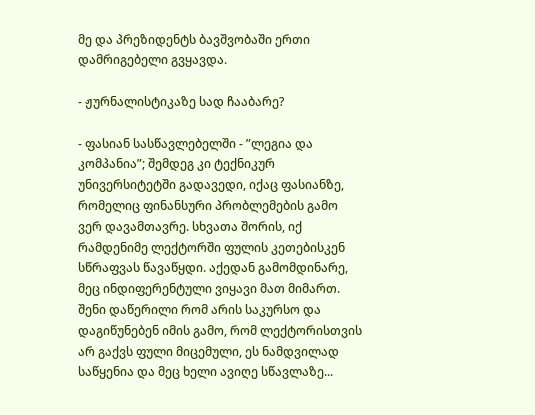მე და პრეზიდენტს ბავშვობაში ერთი დამრიგებელი გვყავდა.

- ჟურნალისტიკაზე სად ჩააბარე?

- ფასიან სასწავლებელში - ”ლეგია და კომპანია”; შემდეგ კი ტექნიკურ უნივერსიტეტში გადავედი, იქაც ფასიანზე, რომელიც ფინანსური პრობლემების გამო ვერ დავამთავრე. სხვათა შორის, იქ რამდენიმე ლექტორში ფულის კეთებისკენ სწრაფვას წავაწყდი. აქედან გამომდინარე, მეც ინდიფერენტული ვიყავი მათ მიმართ. შენი დაწერილი რომ არის საკურსო და დაგიწუნებენ იმის გამო, რომ ლექტორისთვის არ გაქვს ფული მიცემული, ეს ნამდვილად საწყენია და მეც ხელი ავიღე სწავლაზე...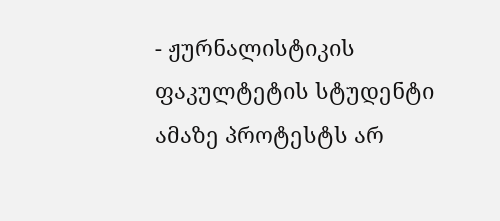- ჟურნალისტიკის ფაკულტეტის სტუდენტი ამაზე პროტესტს არ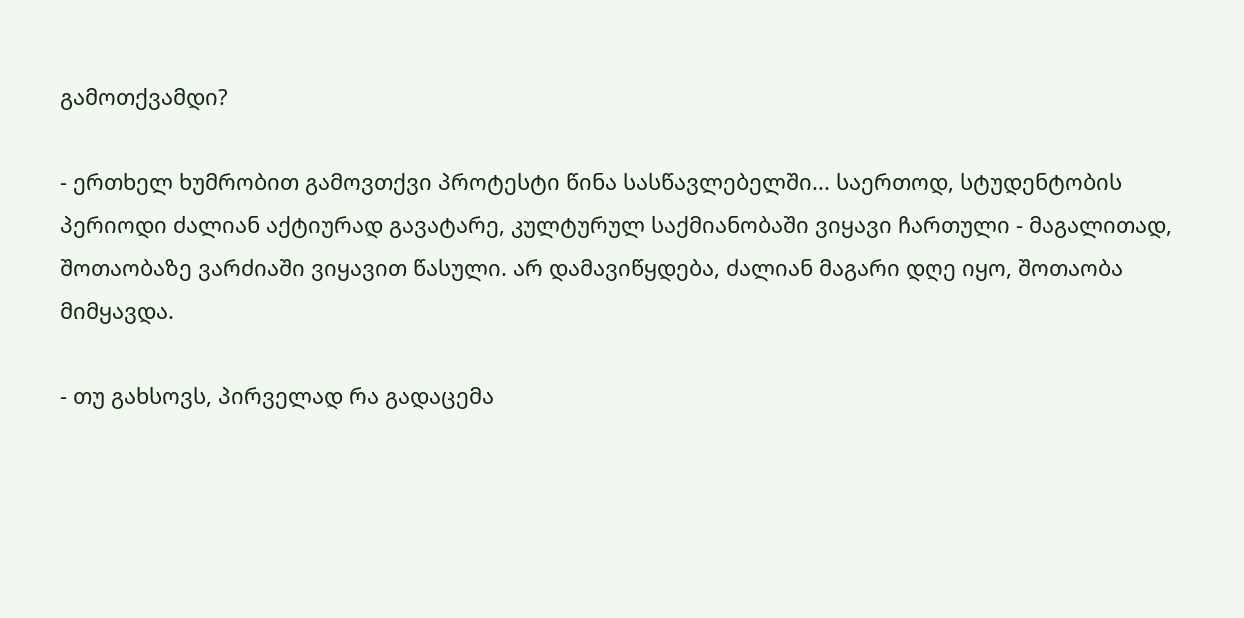გამოთქვამდი?

- ერთხელ ხუმრობით გამოვთქვი პროტესტი წინა სასწავლებელში... საერთოდ, სტუდენტობის პერიოდი ძალიან აქტიურად გავატარე, კულტურულ საქმიანობაში ვიყავი ჩართული - მაგალითად, შოთაობაზე ვარძიაში ვიყავით წასული. არ დამავიწყდება, ძალიან მაგარი დღე იყო, შოთაობა მიმყავდა.

- თუ გახსოვს, პირველად რა გადაცემა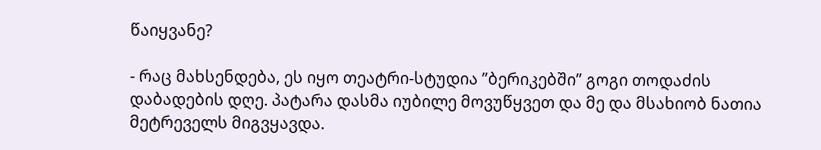წაიყვანე?

- რაც მახსენდება, ეს იყო თეატრი-სტუდია ”ბერიკებში” გოგი თოდაძის დაბადების დღე. პატარა დასმა იუბილე მოვუწყვეთ და მე და მსახიობ ნათია მეტრეველს მიგვყავდა.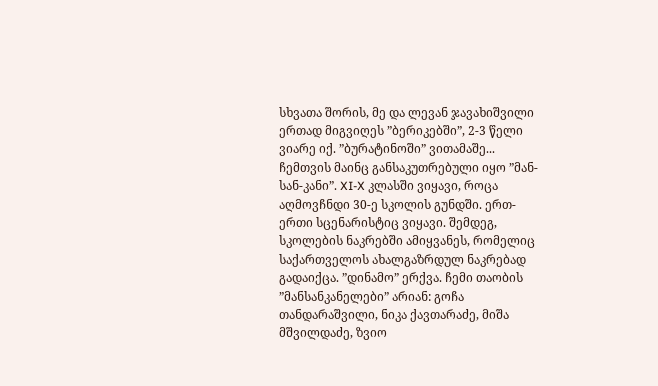სხვათა შორის, მე და ლევან ჯავახიშვილი ერთად მიგვიღეს ”ბერიკებში”, 2-3 წელი ვიარე იქ. ”ბურატინოში” ვითამაშე... ჩემთვის მაინც განსაკუთრებული იყო ”მან-სან-კანი”. XI-X კლასში ვიყავი, როცა აღმოვჩნდი 30-ე სკოლის გუნდში. ერთ-ერთი სცენარისტიც ვიყავი. შემდეგ, სკოლების ნაკრებში ამიყვანეს, რომელიც საქართველოს ახალგაზრდულ ნაკრებად გადაიქცა. ”დინამო” ერქვა. ჩემი თაობის ”მანსანკანელები” არიან: გოჩა თანდარაშვილი, ნიკა ქავთარაძე, მიშა მშვილდაძე, ზვიო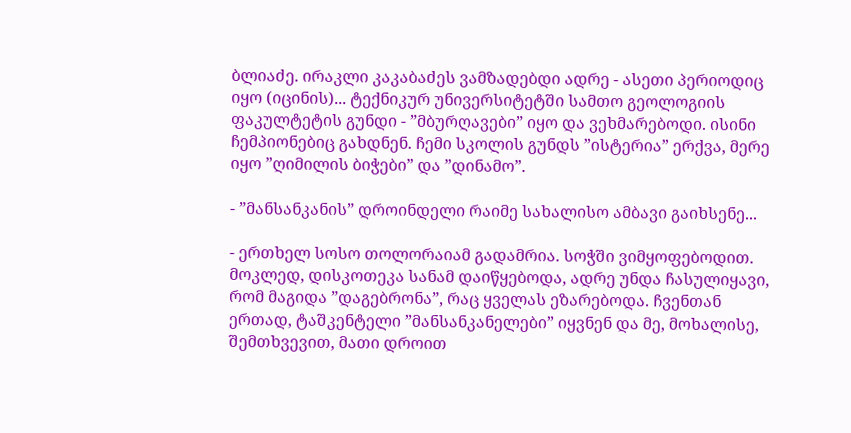ბლიაძე. ირაკლი კაკაბაძეს ვამზადებდი ადრე - ასეთი პერიოდიც იყო (იცინის)... ტექნიკურ უნივერსიტეტში სამთო გეოლოგიის ფაკულტეტის გუნდი - ”მბურღავები” იყო და ვეხმარებოდი. ისინი ჩემპიონებიც გახდნენ. ჩემი სკოლის გუნდს ”ისტერია” ერქვა, მერე იყო ”ღიმილის ბიჭები” და ”დინამო”.

- ”მანსანკანის” დროინდელი რაიმე სახალისო ამბავი გაიხსენე...

- ერთხელ სოსო თოლორაიამ გადამრია. სოჭში ვიმყოფებოდით. მოკლედ, დისკოთეკა სანამ დაიწყებოდა, ადრე უნდა ჩასულიყავი, რომ მაგიდა ”დაგებრონა”, რაც ყველას ეზარებოდა. ჩვენთან ერთად, ტაშკენტელი ”მანსანკანელები” იყვნენ და მე, მოხალისე, შემთხვევით, მათი დროით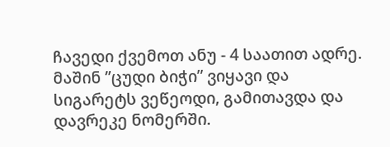ჩავედი ქვემოთ ანუ - 4 საათით ადრე. მაშინ ”ცუდი ბიჭი” ვიყავი და სიგარეტს ვეწეოდი, გამითავდა და დავრეკე ნომერში.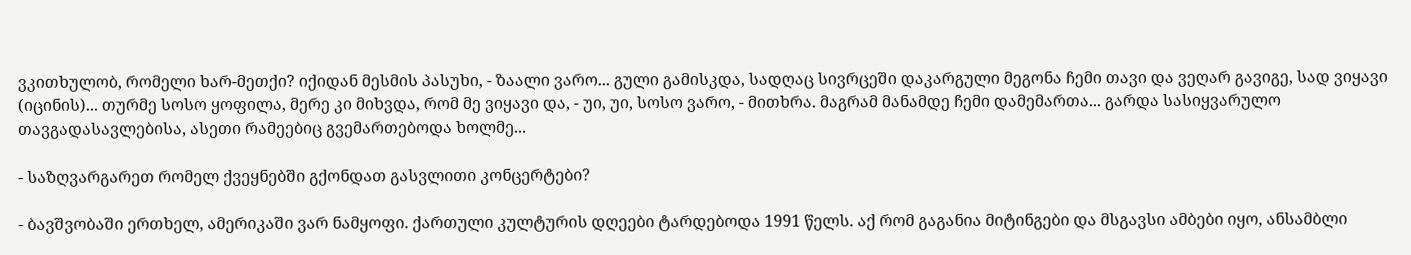ვკითხულობ, რომელი ხარ-მეთქი? იქიდან მესმის პასუხი, - ზაალი ვარო... გული გამისკდა, სადღაც სივრცეში დაკარგული მეგონა ჩემი თავი და ვეღარ გავიგე, სად ვიყავი (იცინის)... თურმე სოსო ყოფილა, მერე კი მიხვდა, რომ მე ვიყავი და, - უი, უი, სოსო ვარო, - მითხრა. მაგრამ მანამდე ჩემი დამემართა... გარდა სასიყვარულო თავგადასავლებისა, ასეთი რამეებიც გვემართებოდა ხოლმე...

- საზღვარგარეთ რომელ ქვეყნებში გქონდათ გასვლითი კონცერტები?

- ბავშვობაში ერთხელ, ამერიკაში ვარ ნამყოფი. ქართული კულტურის დღეები ტარდებოდა 1991 წელს. აქ რომ გაგანია მიტინგები და მსგავსი ამბები იყო, ანსამბლი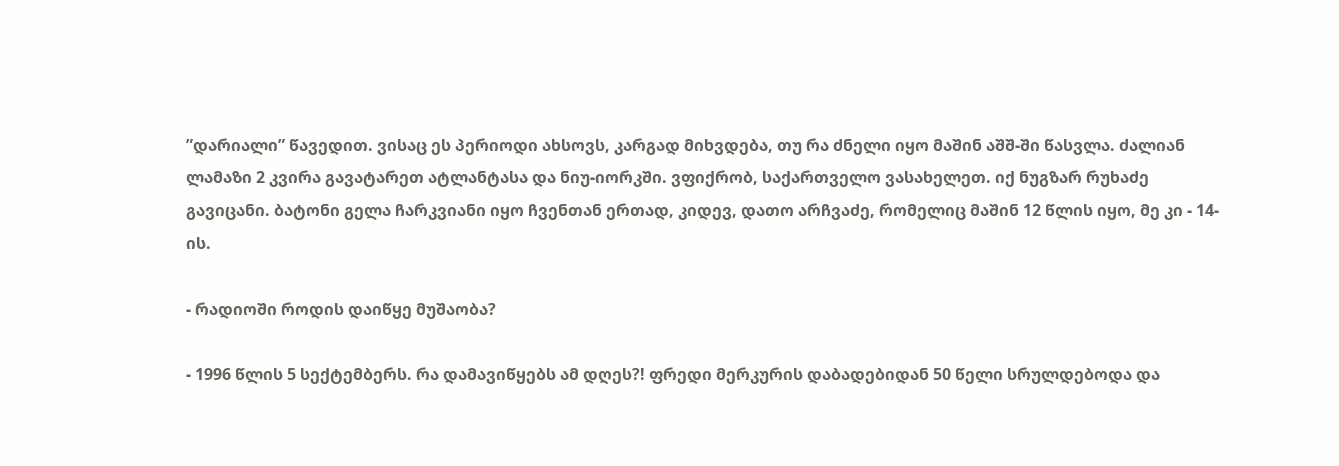”დარიალი” წავედით. ვისაც ეს პერიოდი ახსოვს, კარგად მიხვდება, თუ რა ძნელი იყო მაშინ აშშ-ში წასვლა. ძალიან ლამაზი 2 კვირა გავატარეთ ატლანტასა და ნიუ-იორკში. ვფიქრობ, საქართველო ვასახელეთ. იქ ნუგზარ რუხაძე გავიცანი. ბატონი გელა ჩარკვიანი იყო ჩვენთან ერთად, კიდევ, დათო არჩვაძე, რომელიც მაშინ 12 წლის იყო, მე კი - 14-ის.

- რადიოში როდის დაიწყე მუშაობა?

- 1996 წლის 5 სექტემბერს. რა დამავიწყებს ამ დღეს?! ფრედი მერკურის დაბადებიდან 50 წელი სრულდებოდა და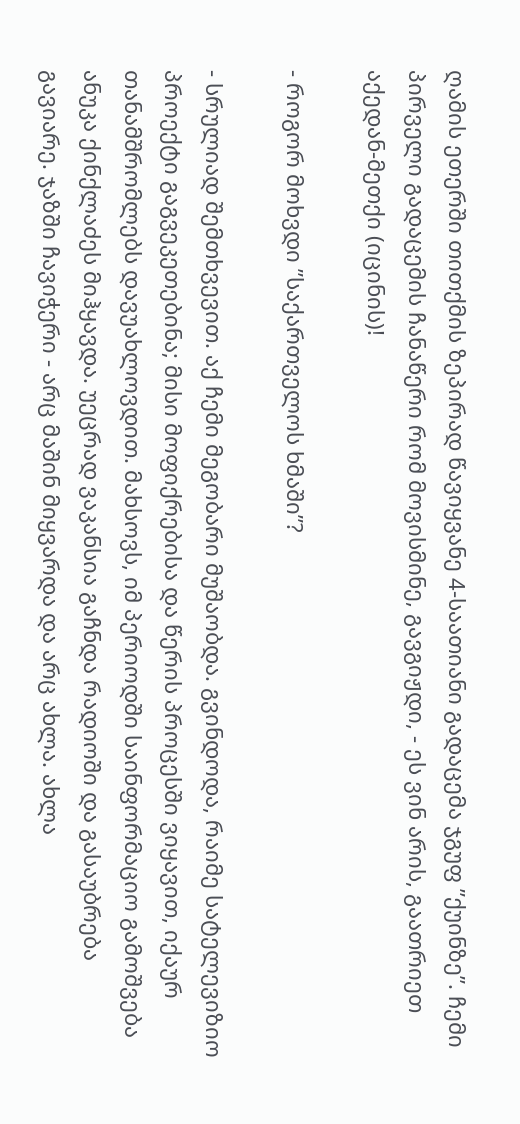ღამის ეთერში თითქმის ზეპირად წავიყვანე 4-საათიანი გადაცემა ჯგუფ ”ქუინზე”. ჩემი პირველი გადაცემის ჩანაწერი რომ მოვისმინე, გავგიჟდი, - ეს ვინ არის, გაათრიეთ აქედან-მეთქი (იცინის)!

- როგორ მოხვდი ”საქართველოს ხმაში”?

- სრულიად შემთხვევით. აქ ჩემი მეგობარი მუშაობდა. გვინდოდა, რაიმე სატელევიზიო პროექტი გაგვეკეთებინა; მისი მოფიქრებისა და წერის პროცესში ვიყავით, იქაურ თანამშრომლებს დავუახლოვდით. მახსოვს, იმ პერიოდში საინფორმაციო გამოშვება ანუკა ქინქლაძეს მიჰყავდა. უეცრად ვაკანსია გაჩნდა რადიოში და გასაუბრება გავიარე. ჯაზში ჩავიჭერი - არც მაშინ მიყვარდა და არც ახლა. ახლა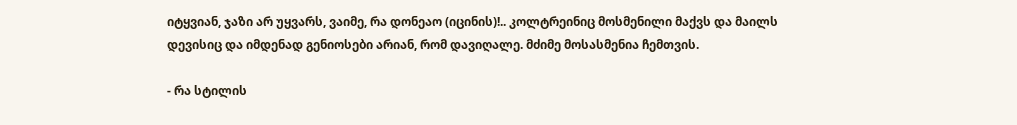იტყვიან, ჯაზი არ უყვარს, ვაიმე, რა დონეაო (იცინის)!.. კოლტრეინიც მოსმენილი მაქვს და მაილს დევისიც და იმდენად გენიოსები არიან, რომ დავიღალე. მძიმე მოსასმენია ჩემთვის.

- რა სტილის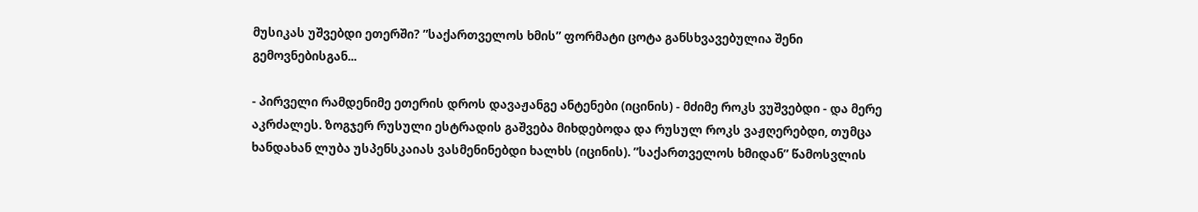მუსიკას უშვებდი ეთერში? ”საქართველოს ხმის” ფორმატი ცოტა განსხვავებულია შენი გემოვნებისგან...

- პირველი რამდენიმე ეთერის დროს დავაჟანგე ანტენები (იცინის) - მძიმე როკს ვუშვებდი - და მერე აკრძალეს. ზოგჯერ რუსული ესტრადის გაშვება მიხდებოდა და რუსულ როკს ვაჟღერებდი, თუმცა ხანდახან ლუბა უსპენსკაიას ვასმენინებდი ხალხს (იცინის). ”საქართველოს ხმიდან” წამოსვლის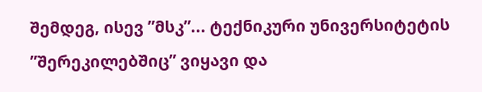შემდეგ, ისევ ”მსკ”... ტექნიკური უნივერსიტეტის ”შერეკილებშიც” ვიყავი და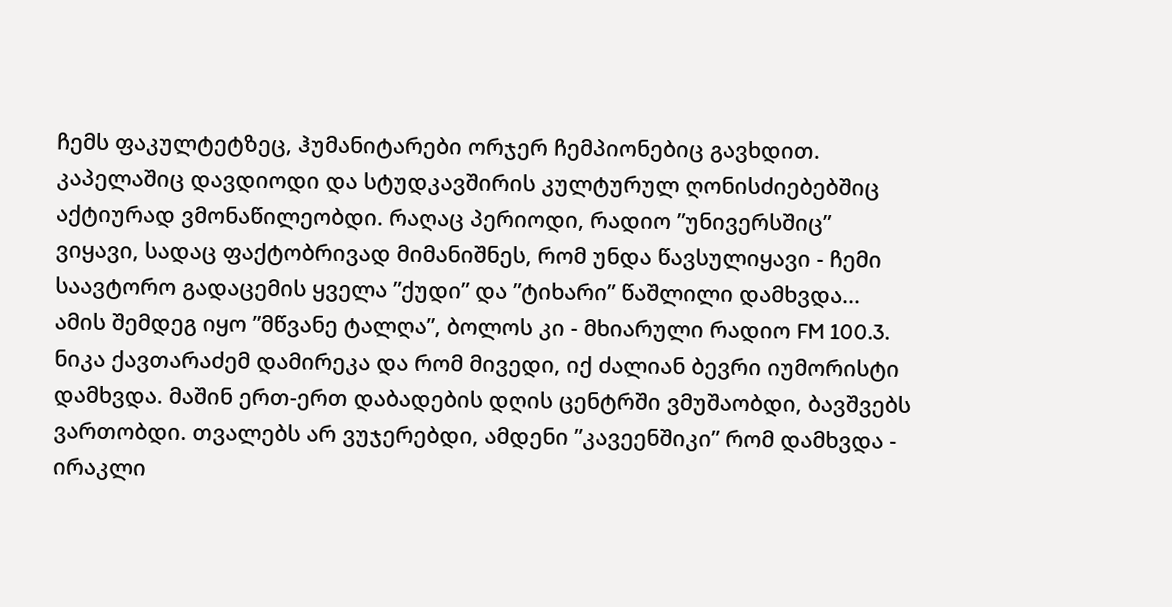ჩემს ფაკულტეტზეც, ჰუმანიტარები ორჯერ ჩემპიონებიც გავხდით. კაპელაშიც დავდიოდი და სტუდკავშირის კულტურულ ღონისძიებებშიც აქტიურად ვმონაწილეობდი. რაღაც პერიოდი, რადიო ”უნივერსშიც” ვიყავი, სადაც ფაქტობრივად მიმანიშნეს, რომ უნდა წავსულიყავი - ჩემი საავტორო გადაცემის ყველა ”ქუდი” და ”ტიხარი” წაშლილი დამხვდა... ამის შემდეგ იყო ”მწვანე ტალღა”, ბოლოს კი - მხიარული რადიო FM 100.3. ნიკა ქავთარაძემ დამირეკა და რომ მივედი, იქ ძალიან ბევრი იუმორისტი დამხვდა. მაშინ ერთ-ერთ დაბადების დღის ცენტრში ვმუშაობდი, ბავშვებს ვართობდი. თვალებს არ ვუჯერებდი, ამდენი ”კავეენშიკი” რომ დამხვდა - ირაკლი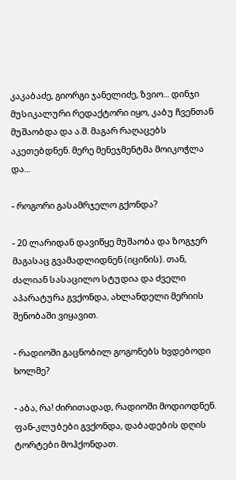კაკაბაძე, გიორგი ჯანელიძე, ზვიო... დინჯი მუსიკალური რედაქტორი იყო, კაბუ ჩვენთან მუშაობდა და ა.შ. მაგარ რაღაცებს აკეთებდნენ. მერე მენეჯმენტმა მოიკოჭლა და...

- როგორი გასამრჯელო გქონდა?

- 20 ლარიდან დავიწყე მუშაობა და ზოგჯერ მაგასაც გვამადლიდნენ (იცინის). თან, ძალიან სასაცილო სტუდია და ძველი აპარატურა გვქონდა, ახლანდელი მერიის შენობაში ვიყავით.

- რადიოში გაცნობილ გოგონებს ხვდებოდი ხოლმე?

- აბა, რა! ძირითადად, რადიოში მოდიოდნენ. ფან-კლუბები გვქონდა, დაბადების დღის ტორტები მოჰქონდათ.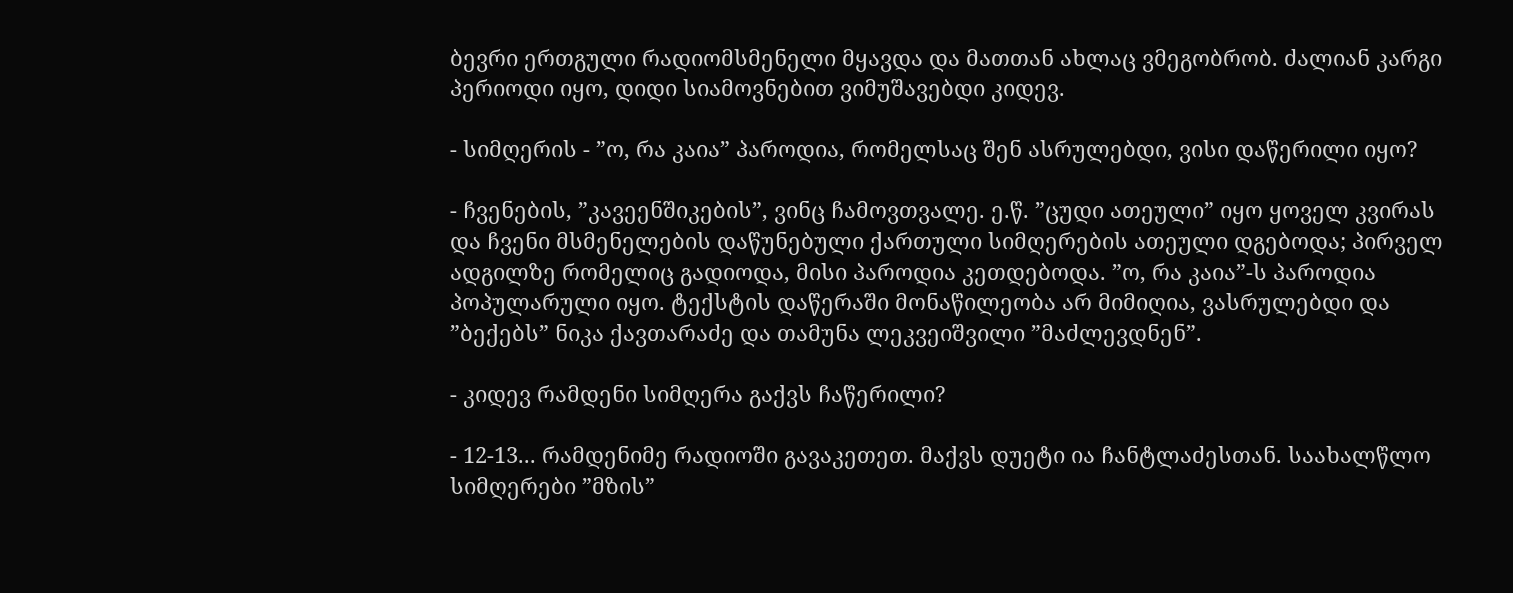ბევრი ერთგული რადიომსმენელი მყავდა და მათთან ახლაც ვმეგობრობ. ძალიან კარგი პერიოდი იყო, დიდი სიამოვნებით ვიმუშავებდი კიდევ.

- სიმღერის - ”ო, რა კაია” პაროდია, რომელსაც შენ ასრულებდი, ვისი დაწერილი იყო?

- ჩვენების, ”კავეენშიკების”, ვინც ჩამოვთვალე. ე.წ. ”ცუდი ათეული” იყო ყოველ კვირას და ჩვენი მსმენელების დაწუნებული ქართული სიმღერების ათეული დგებოდა; პირველ ადგილზე რომელიც გადიოდა, მისი პაროდია კეთდებოდა. ”ო, რა კაია”-ს პაროდია პოპულარული იყო. ტექსტის დაწერაში მონაწილეობა არ მიმიღია, ვასრულებდი და ”ბექებს” ნიკა ქავთარაძე და თამუნა ლეკვეიშვილი ”მაძლევდნენ”.

- კიდევ რამდენი სიმღერა გაქვს ჩაწერილი?

- 12-13... რამდენიმე რადიოში გავაკეთეთ. მაქვს დუეტი ია ჩანტლაძესთან. საახალწლო სიმღერები ”მზის”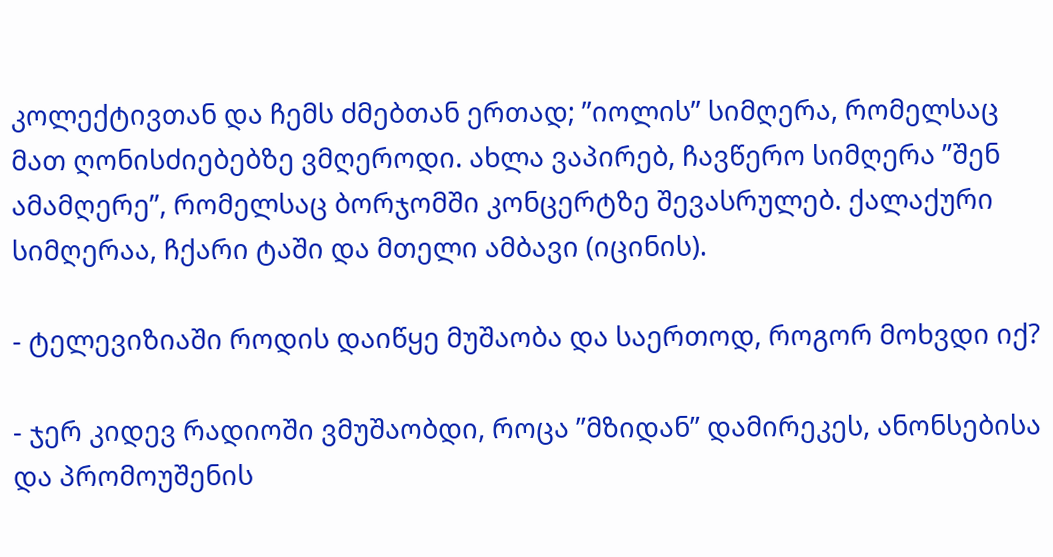კოლექტივთან და ჩემს ძმებთან ერთად; ”იოლის” სიმღერა, რომელსაც მათ ღონისძიებებზე ვმღეროდი. ახლა ვაპირებ, ჩავწერო სიმღერა ”შენ ამამღერე”, რომელსაც ბორჯომში კონცერტზე შევასრულებ. ქალაქური სიმღერაა, ჩქარი ტაში და მთელი ამბავი (იცინის).

- ტელევიზიაში როდის დაიწყე მუშაობა და საერთოდ, როგორ მოხვდი იქ?

- ჯერ კიდევ რადიოში ვმუშაობდი, როცა ”მზიდან” დამირეკეს, ანონსებისა და პრომოუშენის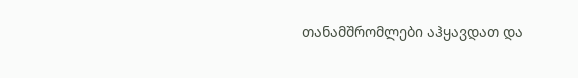თანამშრომლები აჰყავდათ და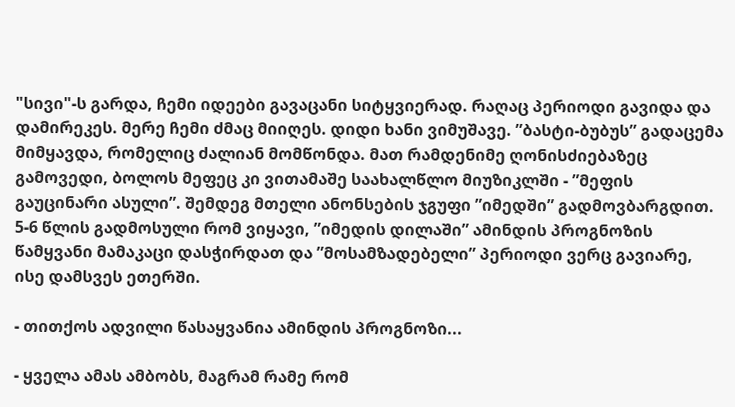"სივი"-ს გარდა, ჩემი იდეები გავაცანი სიტყვიერად. რაღაც პერიოდი გავიდა და დამირეკეს. მერე ჩემი ძმაც მიიღეს. დიდი ხანი ვიმუშავე. ”ბასტი-ბუბუს” გადაცემა მიმყავდა, რომელიც ძალიან მომწონდა. მათ რამდენიმე ღონისძიებაზეც გამოვედი, ბოლოს მეფეც კი ვითამაშე საახალწლო მიუზიკლში - ”მეფის გაუცინარი ასული”. შემდეგ მთელი ანონსების ჯგუფი ”იმედში” გადმოვბარგდით. 5-6 წლის გადმოსული რომ ვიყავი, ”იმედის დილაში” ამინდის პროგნოზის წამყვანი მამაკაცი დასჭირდათ და ”მოსამზადებელი” პერიოდი ვერც გავიარე, ისე დამსვეს ეთერში.

- თითქოს ადვილი წასაყვანია ამინდის პროგნოზი...

- ყველა ამას ამბობს, მაგრამ რამე რომ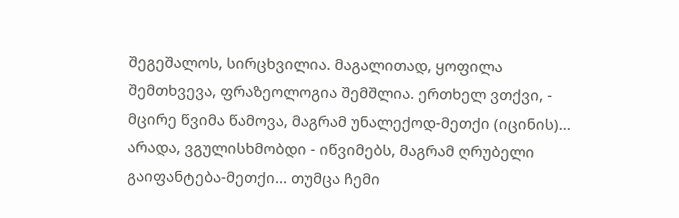შეგეშალოს, სირცხვილია. მაგალითად, ყოფილა შემთხვევა, ფრაზეოლოგია შემშლია. ერთხელ ვთქვი, - მცირე წვიმა წამოვა, მაგრამ უნალექოდ-მეთქი (იცინის)... არადა, ვგულისხმობდი - იწვიმებს, მაგრამ ღრუბელი გაიფანტება-მეთქი... თუმცა ჩემი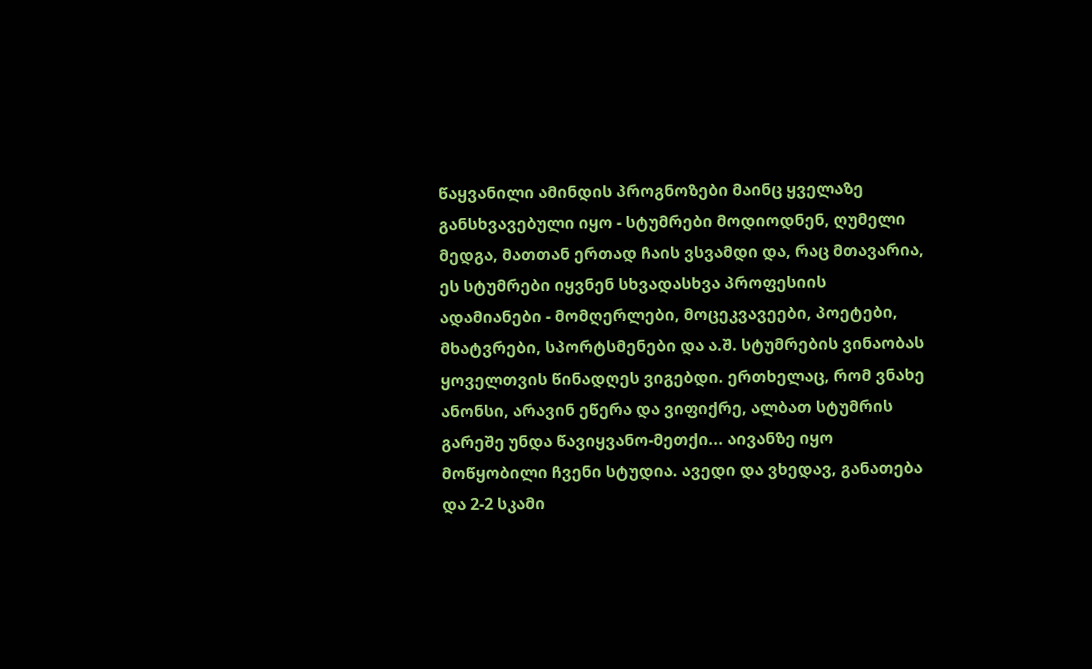წაყვანილი ამინდის პროგნოზები მაინც ყველაზე განსხვავებული იყო - სტუმრები მოდიოდნენ, ღუმელი მედგა, მათთან ერთად ჩაის ვსვამდი და, რაც მთავარია, ეს სტუმრები იყვნენ სხვადასხვა პროფესიის ადამიანები - მომღერლები, მოცეკვავეები, პოეტები, მხატვრები, სპორტსმენები და ა.შ. სტუმრების ვინაობას ყოველთვის წინადღეს ვიგებდი. ერთხელაც, რომ ვნახე ანონსი, არავინ ეწერა და ვიფიქრე, ალბათ სტუმრის გარეშე უნდა წავიყვანო-მეთქი... აივანზე იყო მოწყობილი ჩვენი სტუდია. ავედი და ვხედავ, განათება და 2-2 სკამი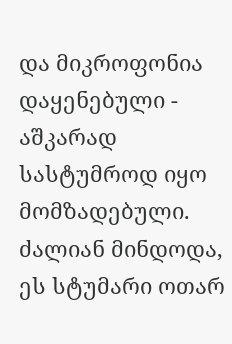და მიკროფონია დაყენებული - აშკარად სასტუმროდ იყო მომზადებული. ძალიან მინდოდა, ეს სტუმარი ოთარ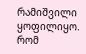რამიშვილი ყოფილიყო. რომ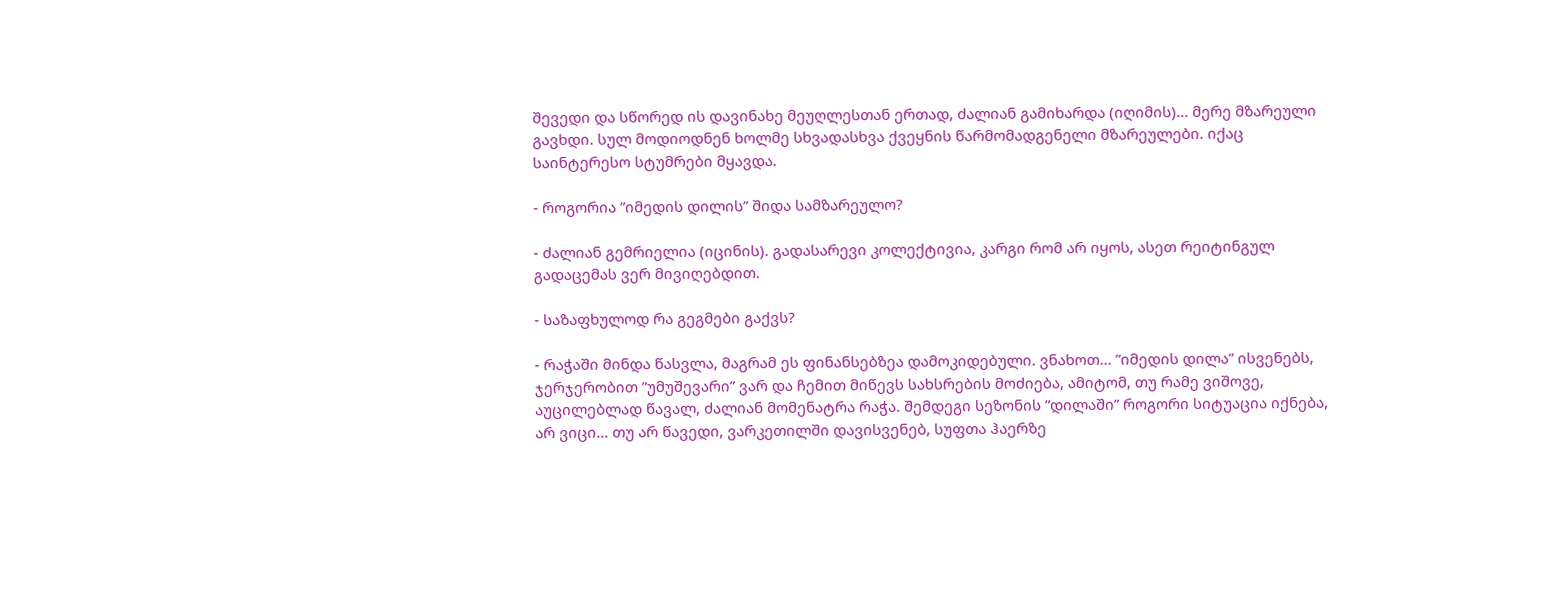შევედი და სწორედ ის დავინახე მეუღლესთან ერთად, ძალიან გამიხარდა (იღიმის)... მერე მზარეული გავხდი. სულ მოდიოდნენ ხოლმე სხვადასხვა ქვეყნის წარმომადგენელი მზარეულები. იქაც საინტერესო სტუმრები მყავდა.

- როგორია ”იმედის დილის” შიდა სამზარეულო?

- ძალიან გემრიელია (იცინის). გადასარევი კოლექტივია, კარგი რომ არ იყოს, ასეთ რეიტინგულ გადაცემას ვერ მივიღებდით.

- საზაფხულოდ რა გეგმები გაქვს?

- რაჭაში მინდა წასვლა, მაგრამ ეს ფინანსებზეა დამოკიდებული. ვნახოთ... ”იმედის დილა” ისვენებს, ჯერჯერობით ”უმუშევარი” ვარ და ჩემით მიწევს სახსრების მოძიება, ამიტომ, თუ რამე ვიშოვე, აუცილებლად წავალ, ძალიან მომენატრა რაჭა. შემდეგი სეზონის ”დილაში” როგორი სიტუაცია იქნება, არ ვიცი... თუ არ წავედი, ვარკეთილში დავისვენებ, სუფთა ჰაერზე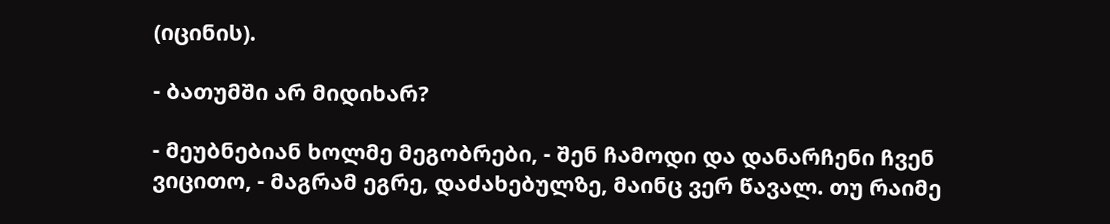(იცინის).

- ბათუმში არ მიდიხარ?

- მეუბნებიან ხოლმე მეგობრები, - შენ ჩამოდი და დანარჩენი ჩვენ ვიცითო, - მაგრამ ეგრე, დაძახებულზე, მაინც ვერ წავალ. თუ რაიმე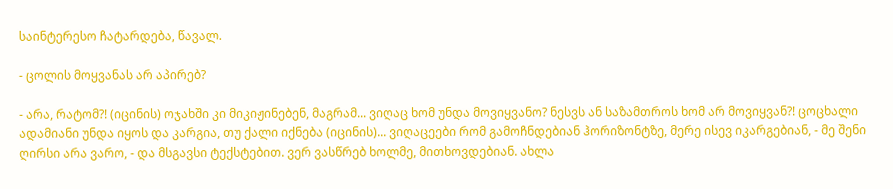საინტერესო ჩატარდება, წავალ.

- ცოლის მოყვანას არ აპირებ?

- არა, რატომ?! (იცინის) ოჯახში კი მიკიჟინებენ, მაგრამ... ვიღაც ხომ უნდა მოვიყვანო? ნესვს ან საზამთროს ხომ არ მოვიყვან?! ცოცხალი ადამიანი უნდა იყოს და კარგია, თუ ქალი იქნება (იცინის)... ვიღაცეები რომ გამოჩნდებიან ჰორიზონტზე, მერე ისევ იკარგებიან, - მე შენი ღირსი არა ვარო, - და მსგავსი ტექსტებით. ვერ ვასწრებ ხოლმე, მითხოვდებიან. ახლა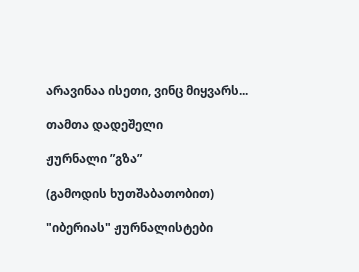არავინაა ისეთი, ვინც მიყვარს...

თამთა დადეშელი

ჟურნალი ”გზა”

(გამოდის ხუთშაბათობით)

"იბერიას" ჟურნალისტები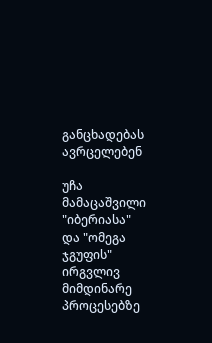განცხადებას ავრცელებენ

უჩა მამაცაშვილი "იბერიასა" და "ომეგა ჯგუფის" ირგვლივ მიმდინარე პროცესებზე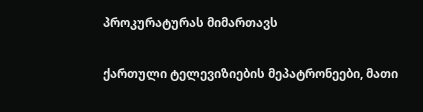პროკურატურას მიმართავს

ქართული ტელევიზიების მეპატრონეები, მათი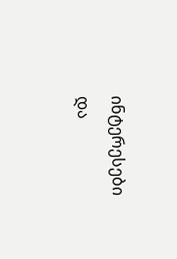ინტერესები და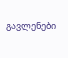გავლენები